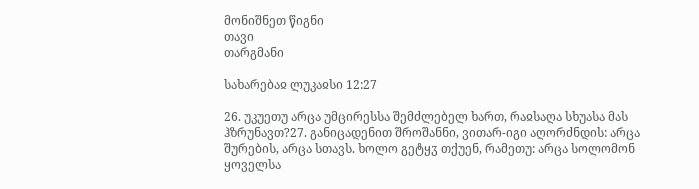მონიშნეთ წიგნი
თავი
თარგმანი

სახარებაჲ ლუკაჲსი 12:27

26. უკუეთუ არცა უმცირესსა შემძლებელ ხართ, რაჲსაღა სხუასა მას ჰზრუნავთ?27. განიცადენით შროშანნი, ვითარ-იგი აღორძნდის: არცა შურების, არცა სთავს. ხოლო გეტყჳ თქუენ, რამეთუ: არცა სოლომონ ყოველსა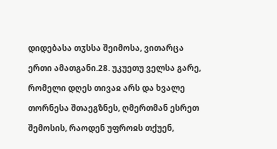დიდებასა თჳსსა შეიმოსა, ვითარცა ერთი ამათგანი.28. უკუეთუ ველსა გარე, რომელი დღეს თივაჲ არს და ხვალე თორნესა შთაეგზნეს, ღმერთმან ესრეთ შემოსის, რაოდენ უფროჲს თქუენ,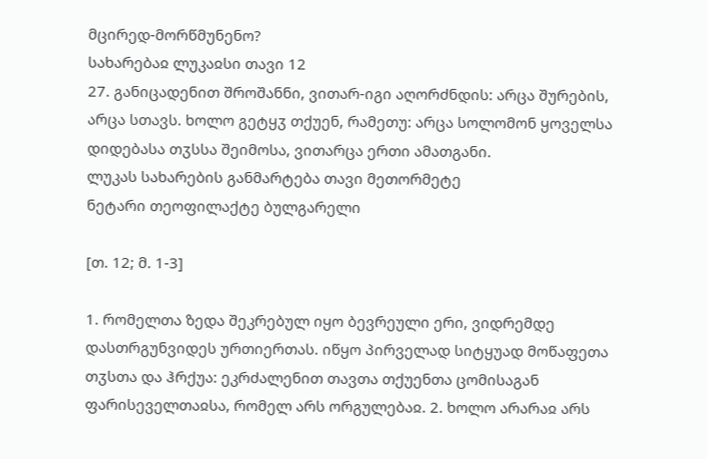მცირედ-მორწმუნენო?
სახარებაჲ ლუკაჲსი თავი 12
27. განიცადენით შროშანნი, ვითარ-იგი აღორძნდის: არცა შურების, არცა სთავს. ხოლო გეტყჳ თქუენ, რამეთუ: არცა სოლომონ ყოველსა დიდებასა თჳსსა შეიმოსა, ვითარცა ერთი ამათგანი.
ლუკას სახარების განმარტება თავი მეთორმეტე
ნეტარი თეოფილაქტე ბულგარელი

[თ. 12; მ. 1-3]

1. რომელთა ზედა შეკრებულ იყო ბევრეული ერი, ვიდრემდე დასთრგუნვიდეს ურთიერთას. იწყო პირველად სიტყუად მოწაფეთა თჳსთა და ჰრქუა: ეკრძალენით თავთა თქუენთა ცომისაგან ფარისეველთაჲსა, რომელ არს ორგულებაჲ. 2. ხოლო არარაჲ არს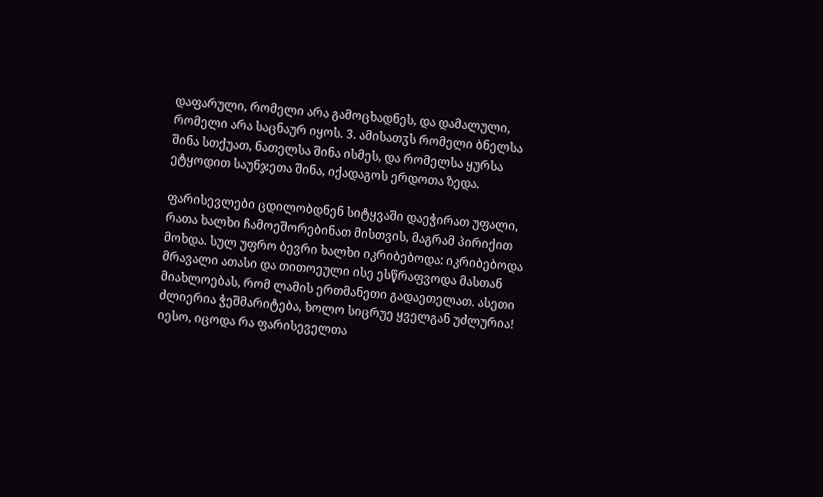დაფარული, რომელი არა გამოცხადნეს, და დამალული, რომელი არა საცნაურ იყოს. 3. ამისათჳს რომელი ბნელსა შინა სთქუათ, ნათელსა შინა ისმეს, და რომელსა ყურსა ეტყოდით საუნჯეთა შინა, იქადაგოს ერდოთა ზედა.

ფარისევლები ცდილობდნენ სიტყვაში დაეჭირათ უფალი, რათა ხალხი ჩამოეშორებინათ მისთვის, მაგრამ პირიქით მოხდა. სულ უფრო ბევრი ხალხი იკრიბებოდა: იკრიბებოდა მრავალი ათასი და თითოეული ისე ესწრაფვოდა მასთან მიახლოებას, რომ ლამის ერთმანეთი გადაეთელათ. ასეთი ძლიერია ჭეშმარიტება, ხოლო სიცრუე ყველგან უძლურია! იესო, იცოდა რა ფარისეველთა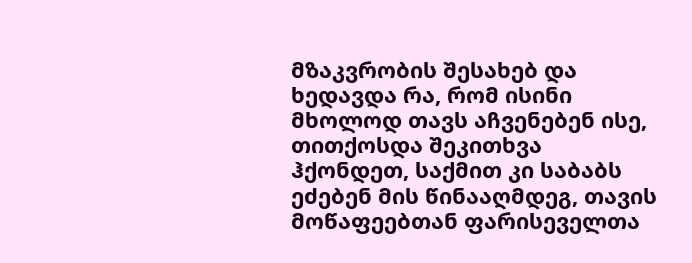მზაკვრობის შესახებ და ხედავდა რა, რომ ისინი მხოლოდ თავს აჩვენებენ ისე, თითქოსდა შეკითხვა ჰქონდეთ, საქმით კი საბაბს ეძებენ მის წინააღმდეგ, თავის მოწაფეებთან ფარისეველთა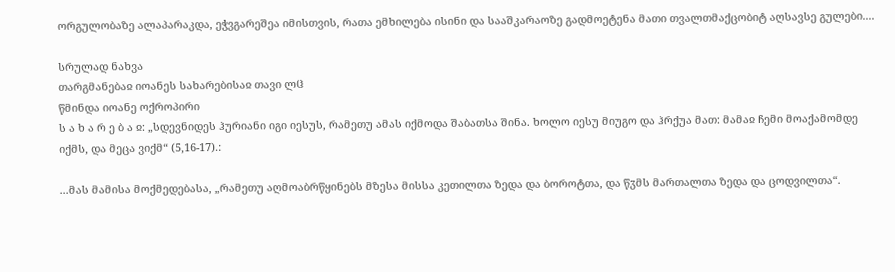ორგულობაზე ალაპარაკდა, ეჭვგარეშეა იმისთვის, რათა ემხილება ისინი და სააშკარაოზე გადმოეტენა მათი თვალთმაქცობიტ აღსავსე გულები....

სრულად ნახვა
თარგმანებაჲ იოანეს სახარებისაჲ თავი ლჱ
წმინდა იოანე ოქროპირი
ს ა ხ ა რ ე ბ ა ჲ: „სდევნიდეს ჰურიანი იგი იესუს, რამეთუ ამას იქმოდა შაბათსა შინა. ხოლო იესუ მიუგო და ჰრქუა მათ: მამაჲ ჩემი მოაქამომდე იქმს, და მეცა ვიქმ“ (5,16-17).:

...მას მამისა მოქმედებასა, „რამეთუ აღმოაბრწყინებს მზესა მისსა კეთილთა ზედა და ბოროტთა, და წჳმს მართალთა ზედა და ცოდვილთა“.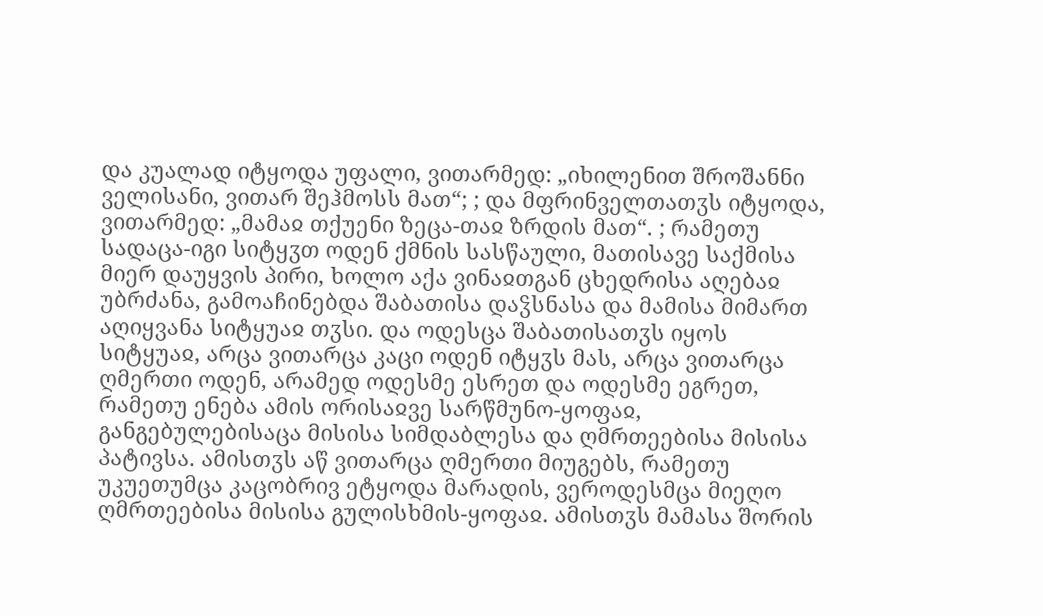და კუალად იტყოდა უფალი, ვითარმედ: „იხილენით შროშანნი ველისანი, ვითარ შეჰმოსს მათ“; ; და მფრინველთათჳს იტყოდა, ვითარმედ: „მამაჲ თქუენი ზეცა-თაჲ ზრდის მათ“. ; რამეთუ სადაცა-იგი სიტყჳთ ოდენ ქმნის სასწაული, მათისავე საქმისა მიერ დაუყვის პირი, ხოლო აქა ვინაჲთგან ცხედრისა აღებაჲ უბრძანა, გამოაჩინებდა შაბათისა დაჴსნასა და მამისა მიმართ აღიყვანა სიტყუაჲ თჳსი. და ოდესცა შაბათისათჳს იყოს სიტყუაჲ, არცა ვითარცა კაცი ოდენ იტყჳს მას, არცა ვითარცა ღმერთი ოდენ, არამედ ოდესმე ესრეთ და ოდესმე ეგრეთ, რამეთუ ენება ამის ორისაჲვე სარწმუნო-ყოფაჲ, განგებულებისაცა მისისა სიმდაბლესა და ღმრთეებისა მისისა პატივსა. ამისთჳს აწ ვითარცა ღმერთი მიუგებს, რამეთუ უკუეთუმცა კაცობრივ ეტყოდა მარადის, ვეროდესმცა მიეღო ღმრთეებისა მისისა გულისხმის-ყოფაჲ. ამისთჳს მამასა შორის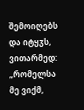შემოიღებს და იტყჳს, ვითარმედ: „რომელსა მე ვიქმ,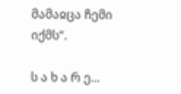მამაჲცა ჩემი იქმს“.

ს ა ხ ა რ ე...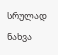სრულად ნახვა